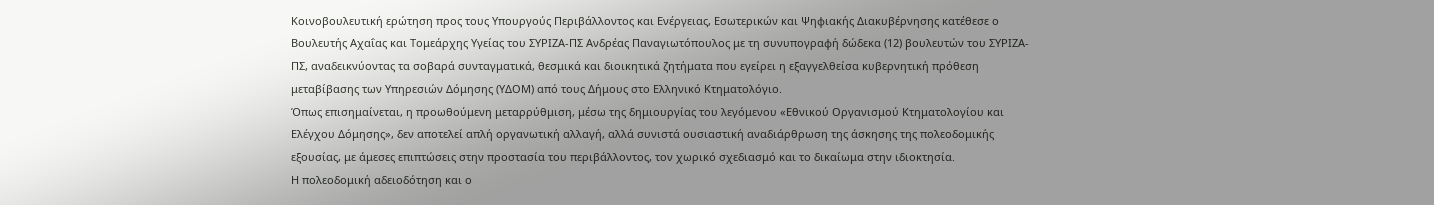Κοινοβουλευτική ερώτηση προς τους Υπουργούς Περιβάλλοντος και Ενέργειας, Εσωτερικών και Ψηφιακής Διακυβέρνησης κατέθεσε ο Βουλευτής Αχαΐας και Τομεάρχης Υγείας του ΣΥΡΙΖΑ-ΠΣ Ανδρέας Παναγιωτόπουλος με τη συνυπογραφή δώδεκα (12) βουλευτών του ΣΥΡΙΖΑ-ΠΣ, αναδεικνύοντας τα σοβαρά συνταγματικά, θεσμικά και διοικητικά ζητήματα που εγείρει η εξαγγελθείσα κυβερνητική πρόθεση μεταβίβασης των Υπηρεσιών Δόμησης (ΥΔΟΜ) από τους Δήμους στο Ελληνικό Κτηματολόγιο.
Όπως επισημαίνεται, η προωθούμενη μεταρρύθμιση, μέσω της δημιουργίας του λεγόμενου «Εθνικού Οργανισμού Κτηματολογίου και Ελέγχου Δόμησης», δεν αποτελεί απλή οργανωτική αλλαγή, αλλά συνιστά ουσιαστική αναδιάρθρωση της άσκησης της πολεοδομικής εξουσίας, με άμεσες επιπτώσεις στην προστασία του περιβάλλοντος, τον χωρικό σχεδιασμό και το δικαίωμα στην ιδιοκτησία.
Η πολεοδομική αδειοδότηση και ο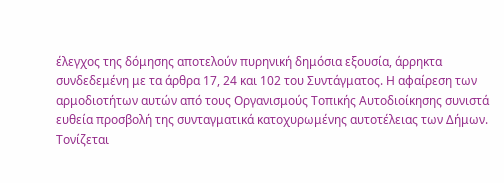έλεγχος της δόμησης αποτελούν πυρηνική δημόσια εξουσία, άρρηκτα συνδεδεμένη με τα άρθρα 17, 24 και 102 του Συντάγματος. Η αφαίρεση των αρμοδιοτήτων αυτών από τους Οργανισμούς Τοπικής Αυτοδιοίκησης συνιστά ευθεία προσβολή της συνταγματικά κατοχυρωμένης αυτοτέλειας των Δήμων.
Τονίζεται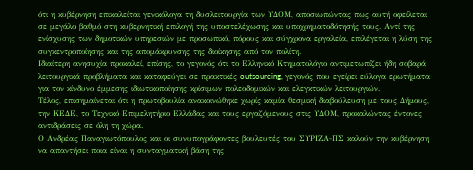ότι η κυβέρνηση επικαλείται γενικόλογα τη δυσλειτουργία των ΥΔΟΜ, αποσιωπώντας πως αυτή οφείλεται σε μεγάλο βαθμό στη κυβερνητική επιλογή της υποστελέχωσης και υποχρηματοδότησής τους. Αντί της ενίσχυσης των δημοτικών υπηρεσιών με προσωπικό, πόρους και σύγχρονα εργαλεία, επιλέγεται η λύση της συγκεντροποίησης και της απομάκρυνσης της διοίκησης από τον πολίτη.
Ιδιαίτερη ανησυχία προκαλεί, επίσης, το γεγονός ότι το Ελληνικό Κτηματολόγιο αντιμετωπίζει ήδη σοβαρά λειτουργικά προβλήματα και καταφεύγει σε πρακτικές outsourcing, γεγονός που εγείρει εύλογα ερωτήματα για τον κίνδυνο έμμεσης ιδιωτικοποίησης κρίσιμων πολεοδομικών και ελεγκτικών λειτουργιών.
Τέλος, επισημαίνεται ότι η πρωτοβουλία ανακοινώθηκε χωρίς καμία θεσμική διαβούλευση με τους Δήμους, την ΚΕΔΕ, το Τεχνικό Επιμελητήριο Ελλάδας και τους εργαζόμενους στις ΥΔΟΜ, προκαλώντας έντονες αντιδράσεις σε όλη τη χώρα.
Ο Ανδρέας Παναγιωτόπουλος και οι συνυπογράφοντες βουλευτές του ΣΥΡΙΖΑ-ΠΣ καλούν την κυβέρνηση να απαντήσει ποια είναι η συνταγματική βάση της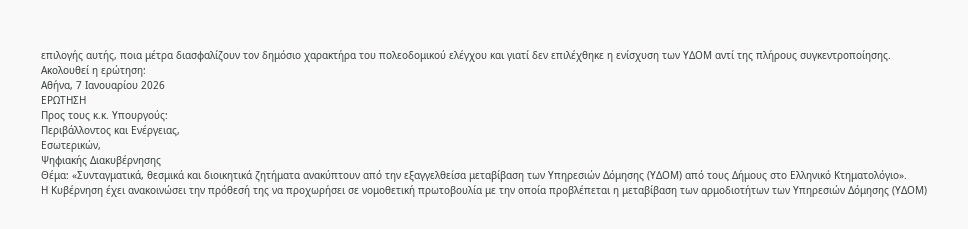επιλογής αυτής, ποια μέτρα διασφαλίζουν τον δημόσιο χαρακτήρα του πολεοδομικού ελέγχου και γιατί δεν επιλέχθηκε η ενίσχυση των ΥΔΟΜ αντί της πλήρους συγκεντροποίησης.
Ακολουθεί η ερώτηση:
Αθήνα, 7 Ιανουαρίου 2026
ΕΡΩΤΗΣΗ
Προς τους κ.κ. Υπουργούς:
Περιβάλλοντος και Ενέργειας,
Εσωτερικών,
Ψηφιακής Διακυβέρνησης
Θέμα: «Συνταγματικά, θεσμικά και διοικητικά ζητήματα ανακύπτουν από την εξαγγελθείσα μεταβίβαση των Υπηρεσιών Δόμησης (ΥΔΟΜ) από τους Δήμους στο Ελληνικό Κτηματολόγιο».
Η Κυβέρνηση έχει ανακοινώσει την πρόθεσή της να προχωρήσει σε νομοθετική πρωτοβουλία με την οποία προβλέπεται η μεταβίβαση των αρμοδιοτήτων των Υπηρεσιών Δόμησης (ΥΔΟΜ)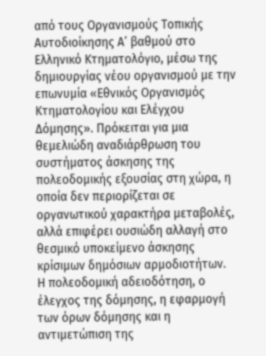από τους Οργανισμούς Τοπικής Αυτοδιοίκησης Α’ βαθμού στο Ελληνικό Κτηματολόγιο, μέσω της δημιουργίας νέου οργανισμού με την επωνυμία «Εθνικός Οργανισμός Κτηματολογίου και Ελέγχου Δόμησης». Πρόκειται για μια θεμελιώδη αναδιάρθρωση του συστήματος άσκησης της πολεοδομικής εξουσίας στη χώρα, η οποία δεν περιορίζεται σε οργανωτικού χαρακτήρα μεταβολές, αλλά επιφέρει ουσιώδη αλλαγή στο θεσμικό υποκείμενο άσκησης κρίσιμων δημόσιων αρμοδιοτήτων.
Η πολεοδομική αδειοδότηση, ο έλεγχος της δόμησης, η εφαρμογή των όρων δόμησης και η αντιμετώπιση της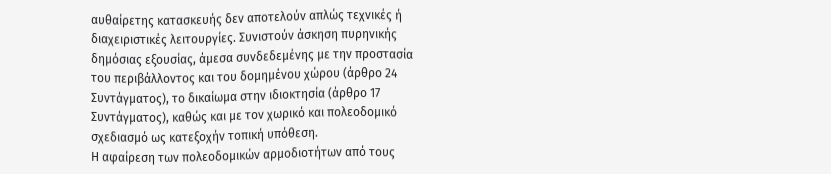αυθαίρετης κατασκευής δεν αποτελούν απλώς τεχνικές ή διαχειριστικές λειτουργίες. Συνιστούν άσκηση πυρηνικής δημόσιας εξουσίας, άμεσα συνδεδεμένης με την προστασία του περιβάλλοντος και του δομημένου χώρου (άρθρο 24 Συντάγματος), το δικαίωμα στην ιδιοκτησία (άρθρο 17 Συντάγματος), καθώς και με τον χωρικό και πολεοδομικό σχεδιασμό ως κατεξοχήν τοπική υπόθεση.
Η αφαίρεση των πολεοδομικών αρμοδιοτήτων από τους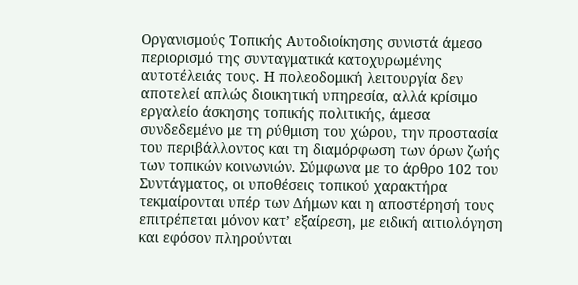Οργανισμούς Τοπικής Αυτοδιοίκησης συνιστά άμεσο περιορισμό της συνταγματικά κατοχυρωμένης αυτοτέλειάς τους. Η πολεοδομική λειτουργία δεν αποτελεί απλώς διοικητική υπηρεσία, αλλά κρίσιμο εργαλείο άσκησης τοπικής πολιτικής, άμεσα συνδεδεμένο με τη ρύθμιση του χώρου, την προστασία του περιβάλλοντος και τη διαμόρφωση των όρων ζωής των τοπικών κοινωνιών. Σύμφωνα με το άρθρο 102 του Συντάγματος, οι υποθέσεις τοπικού χαρακτήρα τεκμαίρονται υπέρ των Δήμων και η αποστέρησή τους επιτρέπεται μόνον κατ’ εξαίρεση, με ειδική αιτιολόγηση και εφόσον πληρούνται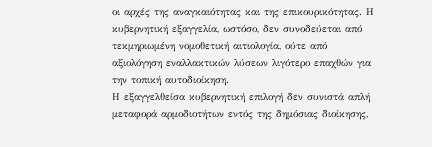οι αρχές της αναγκαιότητας και της επικουρικότητας. Η κυβερνητική εξαγγελία, ωστόσο, δεν συνοδεύεται από τεκμηριωμένη νομοθετική αιτιολογία, ούτε από αξιολόγηση εναλλακτικών λύσεων λιγότερο επαχθών για την τοπική αυτοδιοίκηση.
Η εξαγγελθείσα κυβερνητική επιλογή δεν συνιστά απλή μεταφορά αρμοδιοτήτων εντός της δημόσιας διοίκησης,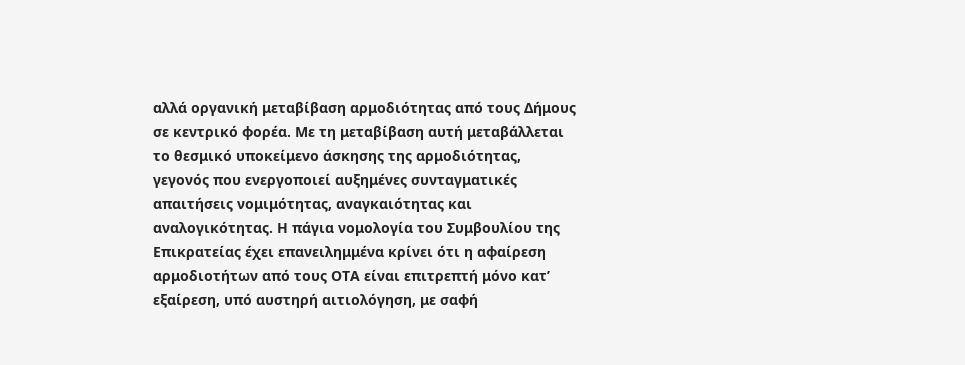αλλά οργανική μεταβίβαση αρμοδιότητας από τους Δήμους σε κεντρικό φορέα. Με τη μεταβίβαση αυτή μεταβάλλεται το θεσμικό υποκείμενο άσκησης της αρμοδιότητας, γεγονός που ενεργοποιεί αυξημένες συνταγματικές απαιτήσεις νομιμότητας, αναγκαιότητας και αναλογικότητας. Η πάγια νομολογία του Συμβουλίου της Επικρατείας έχει επανειλημμένα κρίνει ότι η αφαίρεση αρμοδιοτήτων από τους ΟΤΑ είναι επιτρεπτή μόνο κατ’ εξαίρεση, υπό αυστηρή αιτιολόγηση, με σαφή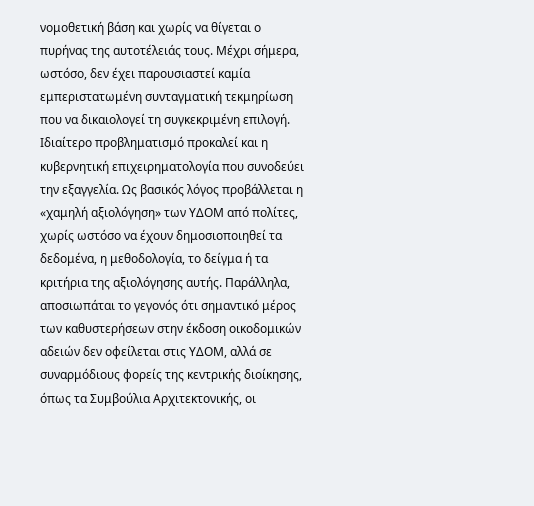νομοθετική βάση και χωρίς να θίγεται ο πυρήνας της αυτοτέλειάς τους. Μέχρι σήμερα, ωστόσο, δεν έχει παρουσιαστεί καμία εμπεριστατωμένη συνταγματική τεκμηρίωση που να δικαιολογεί τη συγκεκριμένη επιλογή.
Ιδιαίτερο προβληματισμό προκαλεί και η κυβερνητική επιχειρηματολογία που συνοδεύει την εξαγγελία. Ως βασικός λόγος προβάλλεται η «χαμηλή αξιολόγηση» των ΥΔΟΜ από πολίτες, χωρίς ωστόσο να έχουν δημοσιοποιηθεί τα δεδομένα, η μεθοδολογία, το δείγμα ή τα κριτήρια της αξιολόγησης αυτής. Παράλληλα, αποσιωπάται το γεγονός ότι σημαντικό μέρος των καθυστερήσεων στην έκδοση οικοδομικών αδειών δεν οφείλεται στις ΥΔΟΜ, αλλά σε συναρμόδιους φορείς της κεντρικής διοίκησης, όπως τα Συμβούλια Αρχιτεκτονικής, οι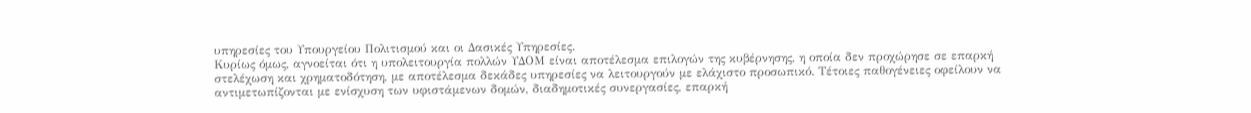υπηρεσίες του Υπουργείου Πολιτισμού και οι Δασικές Υπηρεσίες.
Κυρίως όμως, αγνοείται ότι η υπολειτουργία πολλών ΥΔΟΜ είναι αποτέλεσμα επιλογών της κυβέρνησης, η οποία δεν προχώρησε σε επαρκή στελέχωση και χρηματοδότηση, με αποτέλεσμα δεκάδες υπηρεσίες να λειτουργούν με ελάχιστο προσωπικό. Τέτοιες παθογένειες οφείλουν να αντιμετωπίζονται με ενίσχυση των υφιστάμενων δομών, διαδημοτικές συνεργασίες, επαρκή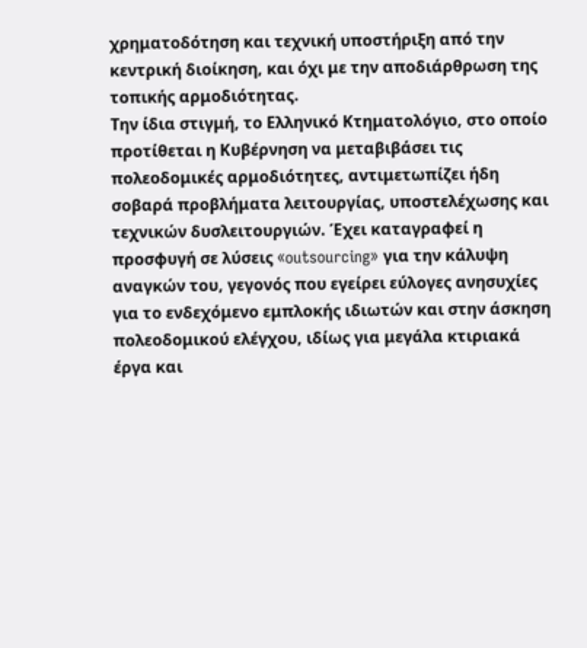χρηματοδότηση και τεχνική υποστήριξη από την κεντρική διοίκηση, και όχι με την αποδιάρθρωση της τοπικής αρμοδιότητας.
Την ίδια στιγμή, το Ελληνικό Κτηματολόγιο, στο οποίο προτίθεται η Κυβέρνηση να μεταβιβάσει τις πολεοδομικές αρμοδιότητες, αντιμετωπίζει ήδη σοβαρά προβλήματα λειτουργίας, υποστελέχωσης και τεχνικών δυσλειτουργιών. Έχει καταγραφεί η προσφυγή σε λύσεις «outsourcing» για την κάλυψη αναγκών του, γεγονός που εγείρει εύλογες ανησυχίες για το ενδεχόμενο εμπλοκής ιδιωτών και στην άσκηση πολεοδομικού ελέγχου, ιδίως για μεγάλα κτιριακά έργα και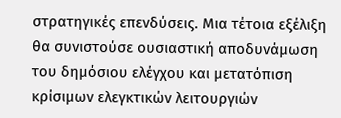στρατηγικές επενδύσεις. Μια τέτοια εξέλιξη θα συνιστούσε ουσιαστική αποδυνάμωση του δημόσιου ελέγχου και μετατόπιση κρίσιμων ελεγκτικών λειτουργιών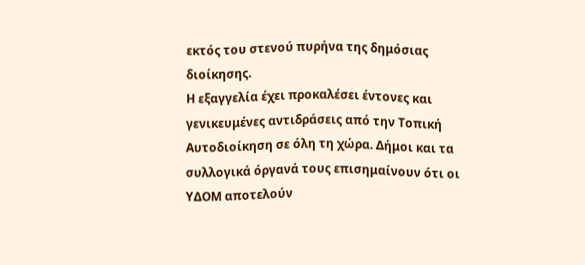εκτός του στενού πυρήνα της δημόσιας διοίκησης.
Η εξαγγελία έχει προκαλέσει έντονες και γενικευμένες αντιδράσεις από την Τοπική Αυτοδιοίκηση σε όλη τη χώρα. Δήμοι και τα συλλογικά όργανά τους επισημαίνουν ότι οι ΥΔΟΜ αποτελούν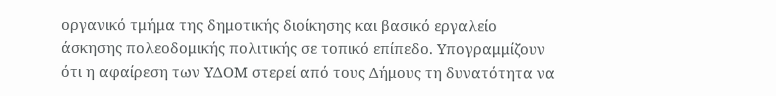οργανικό τμήμα της δημοτικής διοίκησης και βασικό εργαλείο άσκησης πολεοδομικής πολιτικής σε τοπικό επίπεδο. Υπογραμμίζουν ότι η αφαίρεση των ΥΔΟΜ στερεί από τους Δήμους τη δυνατότητα να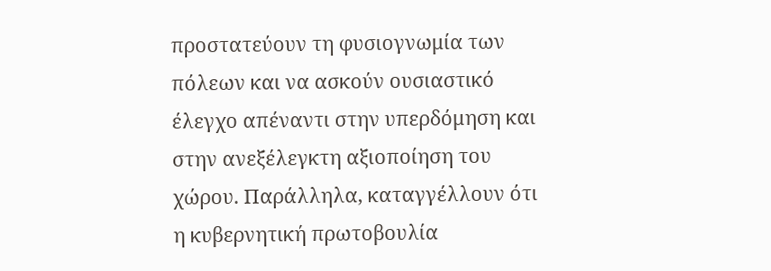προστατεύουν τη φυσιογνωμία των πόλεων και να ασκούν ουσιαστικό έλεγχο απέναντι στην υπερδόμηση και στην ανεξέλεγκτη αξιοποίηση του χώρου. Παράλληλα, καταγγέλλουν ότι η κυβερνητική πρωτοβουλία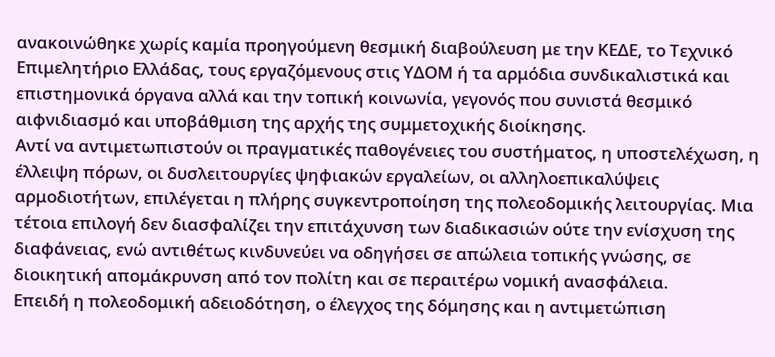ανακοινώθηκε χωρίς καμία προηγούμενη θεσμική διαβούλευση με την ΚΕΔΕ, το Τεχνικό Επιμελητήριο Ελλάδας, τους εργαζόμενους στις ΥΔΟΜ ή τα αρμόδια συνδικαλιστικά και επιστημονικά όργανα αλλά και την τοπική κοινωνία, γεγονός που συνιστά θεσμικό αιφνιδιασμό και υποβάθμιση της αρχής της συμμετοχικής διοίκησης.
Αντί να αντιμετωπιστούν οι πραγματικές παθογένειες του συστήματος, η υποστελέχωση, η έλλειψη πόρων, οι δυσλειτουργίες ψηφιακών εργαλείων, οι αλληλοεπικαλύψεις αρμοδιοτήτων, επιλέγεται η πλήρης συγκεντροποίηση της πολεοδομικής λειτουργίας. Μια τέτοια επιλογή δεν διασφαλίζει την επιτάχυνση των διαδικασιών ούτε την ενίσχυση της διαφάνειας, ενώ αντιθέτως κινδυνεύει να οδηγήσει σε απώλεια τοπικής γνώσης, σε διοικητική απομάκρυνση από τον πολίτη και σε περαιτέρω νομική ανασφάλεια.
Επειδή η πολεοδομική αδειοδότηση, ο έλεγχος της δόμησης και η αντιμετώπιση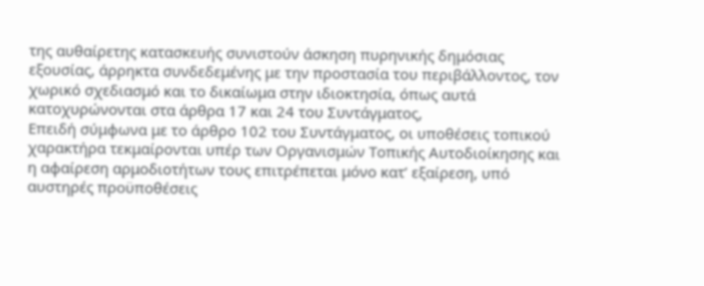της αυθαίρετης κατασκευής συνιστούν άσκηση πυρηνικής δημόσιας εξουσίας, άρρηκτα συνδεδεμένης με την προστασία του περιβάλλοντος, τον χωρικό σχεδιασμό και το δικαίωμα στην ιδιοκτησία, όπως αυτά κατοχυρώνονται στα άρθρα 17 και 24 του Συντάγματος,
Επειδή σύμφωνα με το άρθρο 102 του Συντάγματος, οι υποθέσεις τοπικού χαρακτήρα τεκμαίρονται υπέρ των Οργανισμών Τοπικής Αυτοδιοίκησης και η αφαίρεση αρμοδιοτήτων τους επιτρέπεται μόνο κατ’ εξαίρεση, υπό αυστηρές προϋποθέσεις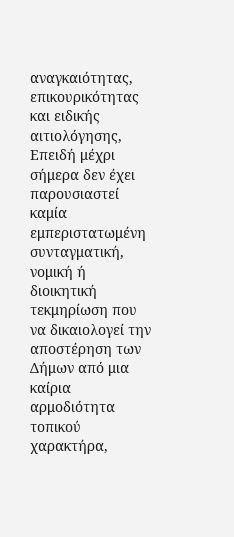αναγκαιότητας, επικουρικότητας και ειδικής αιτιολόγησης,
Επειδή μέχρι σήμερα δεν έχει παρουσιαστεί καμία εμπεριστατωμένη συνταγματική, νομική ή διοικητική τεκμηρίωση που να δικαιολογεί την αποστέρηση των Δήμων από μια καίρια αρμοδιότητα τοπικού χαρακτήρα,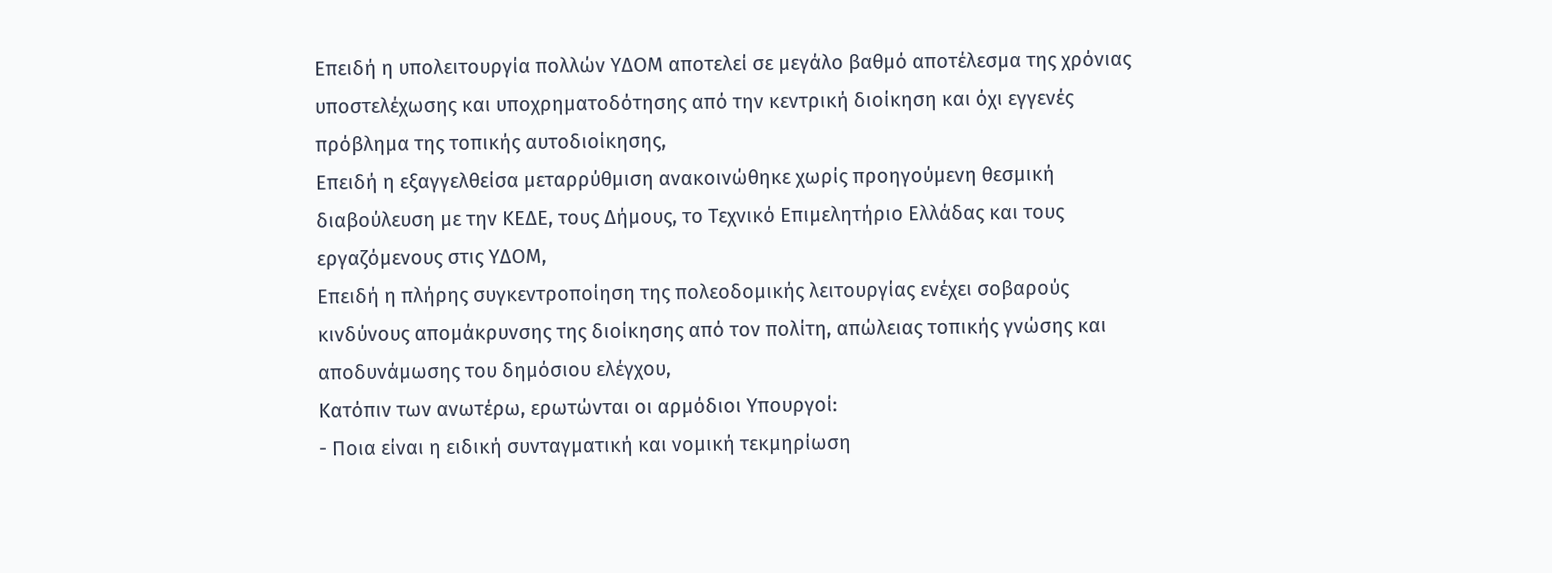Επειδή η υπολειτουργία πολλών ΥΔΟΜ αποτελεί σε μεγάλο βαθμό αποτέλεσμα της χρόνιας υποστελέχωσης και υποχρηματοδότησης από την κεντρική διοίκηση και όχι εγγενές πρόβλημα της τοπικής αυτοδιοίκησης,
Επειδή η εξαγγελθείσα μεταρρύθμιση ανακοινώθηκε χωρίς προηγούμενη θεσμική διαβούλευση με την ΚΕΔΕ, τους Δήμους, το Τεχνικό Επιμελητήριο Ελλάδας και τους εργαζόμενους στις ΥΔΟΜ,
Επειδή η πλήρης συγκεντροποίηση της πολεοδομικής λειτουργίας ενέχει σοβαρούς κινδύνους απομάκρυνσης της διοίκησης από τον πολίτη, απώλειας τοπικής γνώσης και αποδυνάμωσης του δημόσιου ελέγχου,
Κατόπιν των ανωτέρω, ερωτώνται οι αρμόδιοι Υπουργοί:
- Ποια είναι η ειδική συνταγματική και νομική τεκμηρίωση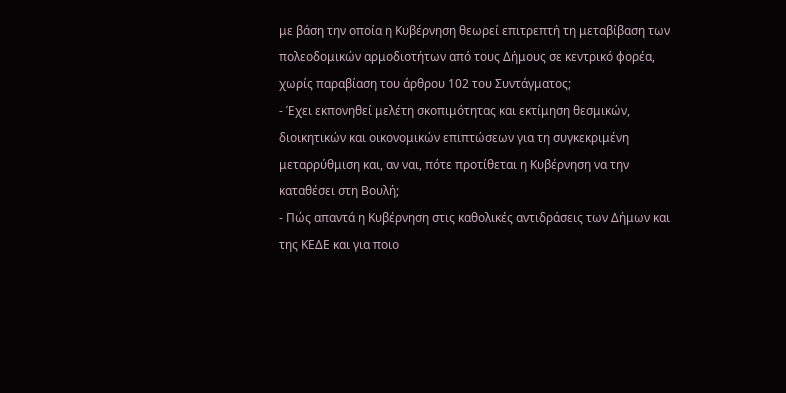με βάση την οποία η Κυβέρνηση θεωρεί επιτρεπτή τη μεταβίβαση των πολεοδομικών αρμοδιοτήτων από τους Δήμους σε κεντρικό φορέα, χωρίς παραβίαση του άρθρου 102 του Συντάγματος;
- Έχει εκπονηθεί μελέτη σκοπιμότητας και εκτίμηση θεσμικών, διοικητικών και οικονομικών επιπτώσεων για τη συγκεκριμένη μεταρρύθμιση και, αν ναι, πότε προτίθεται η Κυβέρνηση να την καταθέσει στη Βουλή;
- Πώς απαντά η Κυβέρνηση στις καθολικές αντιδράσεις των Δήμων και της ΚΕΔΕ και για ποιο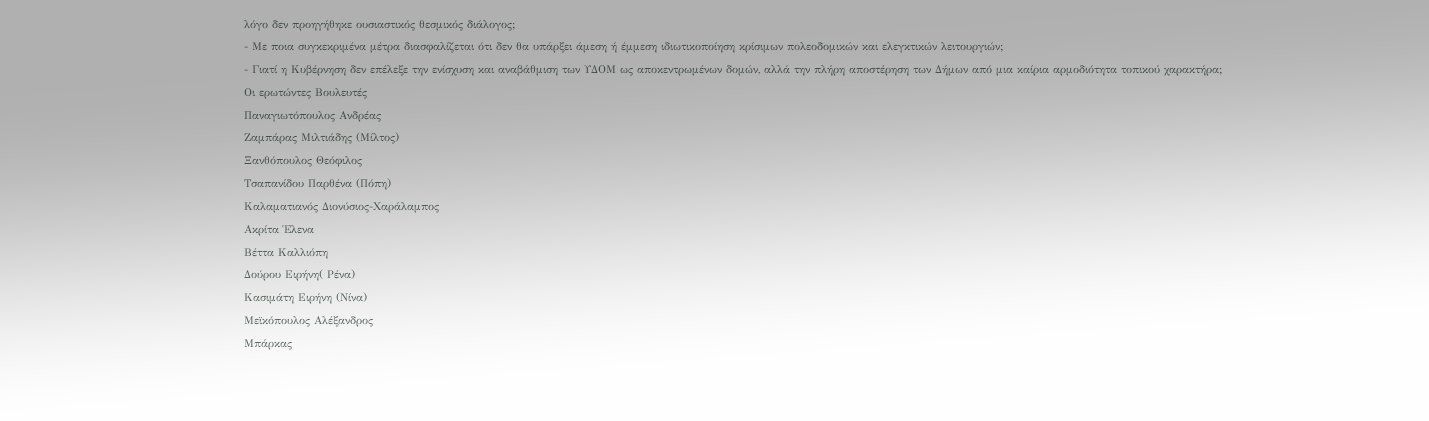λόγο δεν προηγήθηκε ουσιαστικός θεσμικός διάλογος;
- Με ποια συγκεκριμένα μέτρα διασφαλίζεται ότι δεν θα υπάρξει άμεση ή έμμεση ιδιωτικοποίηση κρίσιμων πολεοδομικών και ελεγκτικών λειτουργιών;
- Γιατί η Κυβέρνηση δεν επέλεξε την ενίσχυση και αναβάθμιση των ΥΔΟΜ ως αποκεντρωμένων δομών, αλλά την πλήρη αποστέρηση των Δήμων από μια καίρια αρμοδιότητα τοπικού χαρακτήρα;
Οι ερωτώντες Βουλευτές
Παναγιωτόπουλος Ανδρέας
Ζαμπάρας Μιλτιάδης (Μίλτος)
Ξανθόπουλος Θεόφιλος
Τσαπανίδου Παρθένα (Πόπη)
Καλαματιανός Διονύσιος-Χαράλαμπος
Ακρίτα Έλενα
Βέττα Καλλιόπη
Δούρου Ειρήνη( Ρένα)
Κασιμάτη Ειρήνη (Νίνα)
Μεϊκόπουλος Αλέξανδρος
Μπάρκας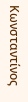Κωνσταντίνος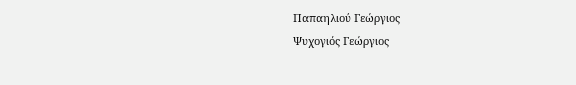Παπαηλιού Γεώργιος
Ψυχογιός Γεώργιος